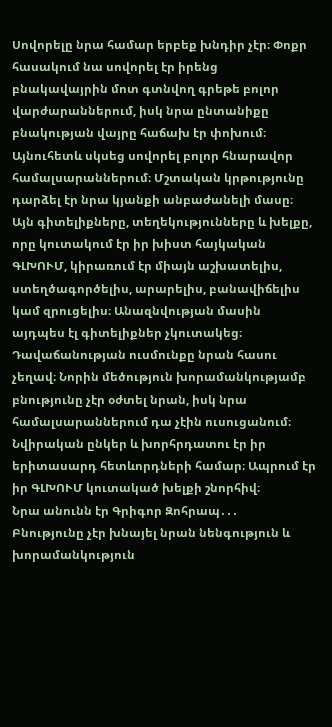Սովորելը նրա համար երբեք խնդիր չէր։ Փոքր հասակում նա սովորել էր իրենց բնակավայրին մոտ գտնվող գրեթե բոլոր վարժարաններում, իսկ նրա ընտանիքը բնակության վայրը հաճախ էր փոխում։ Այնուհետև սկսեց սովորել բոլոր հնարավոր համալսարաններում։ Մշտական կրթությունը դարձել էր նրա կյանքի անբաժանելի մասը։ Այն գիտելիքները, տեղեկությունները և խելքը, որը կուտակում էր իր խիստ հայկական ԳԼԽՈՒՄ, կիրառում էր միայն աշխատելիս, ստեղծագործելիս, արարելիս, բանավիճելիս կամ զրուցելիս։ Անազնվության մասին այդպես էլ գիտելիքներ չկուտակեց։ Դավաճանության ուսմունքը նրան հասու չեղավ։ Նորին մեծություն խորամանկությամբ բնությունը չէր օժտել նրան, իսկ նրա համալսարաններում դա չէին ուսուցանում։ Նվիրական ընկեր և խորհրդատու էր իր երիտասարդ հետևորդների համար։ Ապրում էր իր ԳԼԽՈՒՄ կուտակած խելքի շնորհիվ։
Նրա անունն էր Գրիգոր Զոհրապ․․․
Բնությունը չէր խնայել նրան նենգություն և խորամանկություն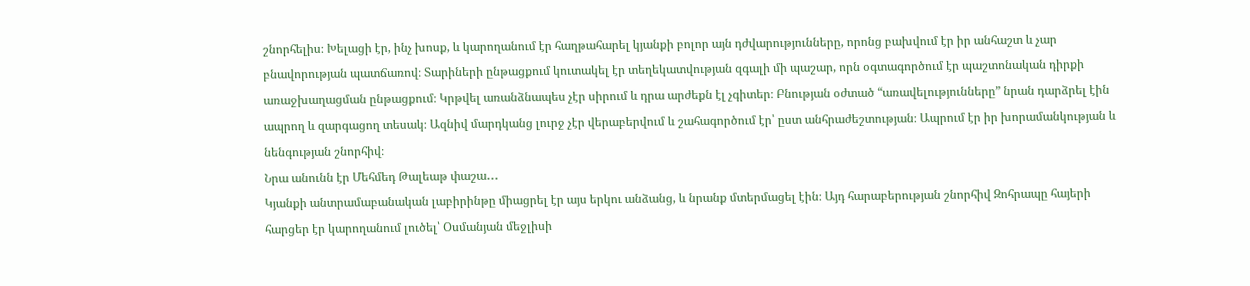շնորհելիս։ Խելացի էր, ինչ խոսք, և կարողանում էր հաղթահարել կյանքի բոլոր այն դժվարությունները, որոնց բախվում էր իր անհաշտ և չար բնավորության պատճառով։ Տարիների ընթացքում կուտակել էր տեղեկատվության զգալի մի պաշար, որն օգտագործում էր պաշտոնական դիրքի առաջխաղացման ընթացքում։ Կրթվել առանձնապես չէր սիրում և դրա արժեքն էլ չգիտեր։ Բնության օժտած “առավելությունները” նրան դարձրել էին ապրող և զարգացող տեսակ։ Ազնիվ մարդկանց լուրջ չէր վերաբերվում և շահագործում էր՝ ըստ անհրաժեշտության։ Ապրում էր իր խորամանկության և նենգության շնորհիվ։
Նրա անունն էր Մեհմեդ Թալեաթ փաշա․․․
Կյանքի անտրամաբանական լաբիրինթը միացրել էր այս երկու անձանց, և նրանք մտերմացել էին։ Այդ հարաբերության շնորհիվ Զոհրապը հայերի հարցեր էր կարողանում լուծել՝ Օսմանյան մեջլիսի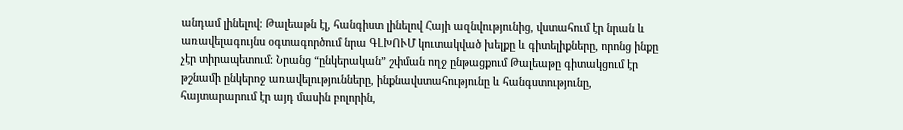անդամ լինելով։ Թալեաթն էլ, հանգիստ լինելով Հայի ազնվությունից, վստահում էր նրան և առավելագույնս օգտագործում նրա ԳԼԽՈՒՄ կուտակված խելքը և գիտելիքները, որոնց ինքը չէր տիրապետում։ Նրանց “ընկերական” շփման ողջ ընթացքում Թալեաթը գիտակցում էր թշնամի ընկերոջ առավելությունները, ինքնավստահությունը և հանգստությունը, հայտարարում էր այդ մասին բոլորին,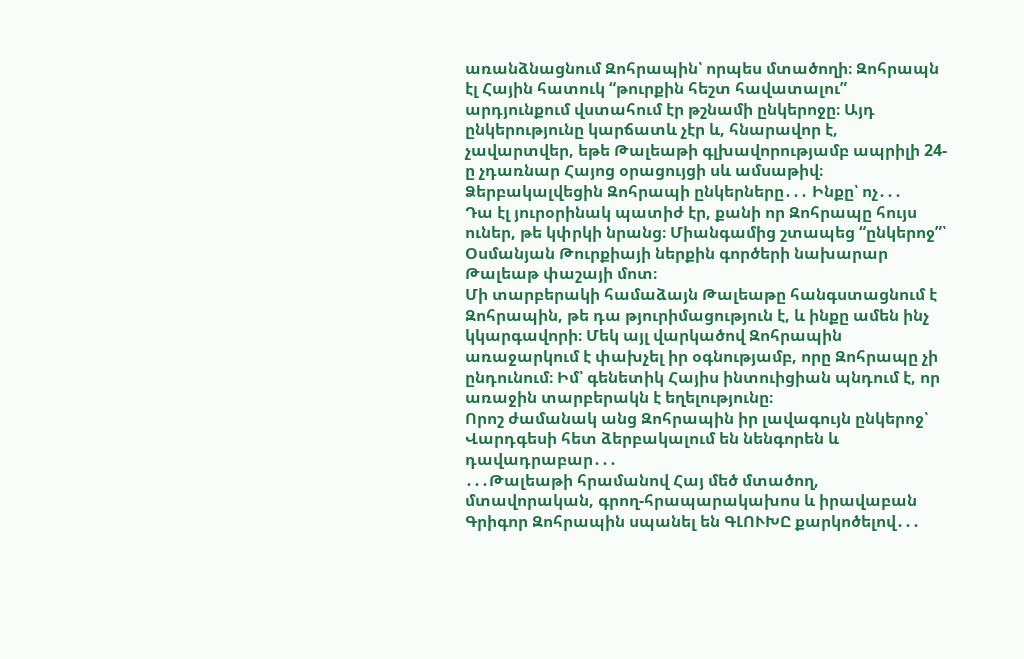առանձնացնում Զոհրապին՝ որպես մտածողի։ Զոհրապն էլ Հային հատուկ “թուրքին հեշտ հավատալու” արդյունքում վստահում էր թշնամի ընկերոջը։ Այդ ընկերությունը կարճատև չէր և, հնարավոր է, չավարտվեր, եթե Թալեաթի գլխավորությամբ ապրիլի 24-ը չդառնար Հայոց օրացույցի սև ամսաթիվ։ Ձերբակալվեցին Զոհրապի ընկերները․․․ Ինքը՝ ոչ․․․
Դա էլ յուրօրինակ պատիժ էր, քանի որ Զոհրապը հույս ուներ, թե կփրկի նրանց։ Միանգամից շտապեց “ընկերոջ”՝ Օսմանյան Թուրքիայի ներքին գործերի նախարար Թալեաթ փաշայի մոտ։
Մի տարբերակի համաձայն Թալեաթը հանգստացնում է Զոհրապին, թե դա թյուրիմացություն է, և ինքը ամեն ինչ կկարգավորի։ Մեկ այլ վարկածով Զոհրապին առաջարկում է փախչել իր օգնությամբ, որը Զոհրապը չի ընդունում։ Իմ՝ գենետիկ Հայիս ինտուիցիան պնդում է, որ առաջին տարբերակն է եղելությունը։
Որոշ ժամանակ անց Զոհրապին իր լավագույն ընկերոջ՝ Վարդգեսի հետ ձերբակալում են նենգորեն և դավադրաբար․․․
․․․Թալեաթի հրամանով Հայ մեծ մտածող, մտավորական, գրող-հրապարակախոս և իրավաբան Գրիգոր Զոհրապին սպանել են ԳԼՈՒԽԸ քարկոծելով․․․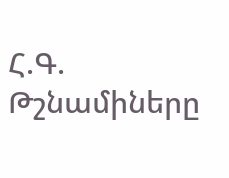Հ.Գ. Թշնամիները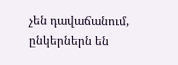չեն դավաճանում, ընկերներն են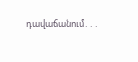դավաճանում․․․